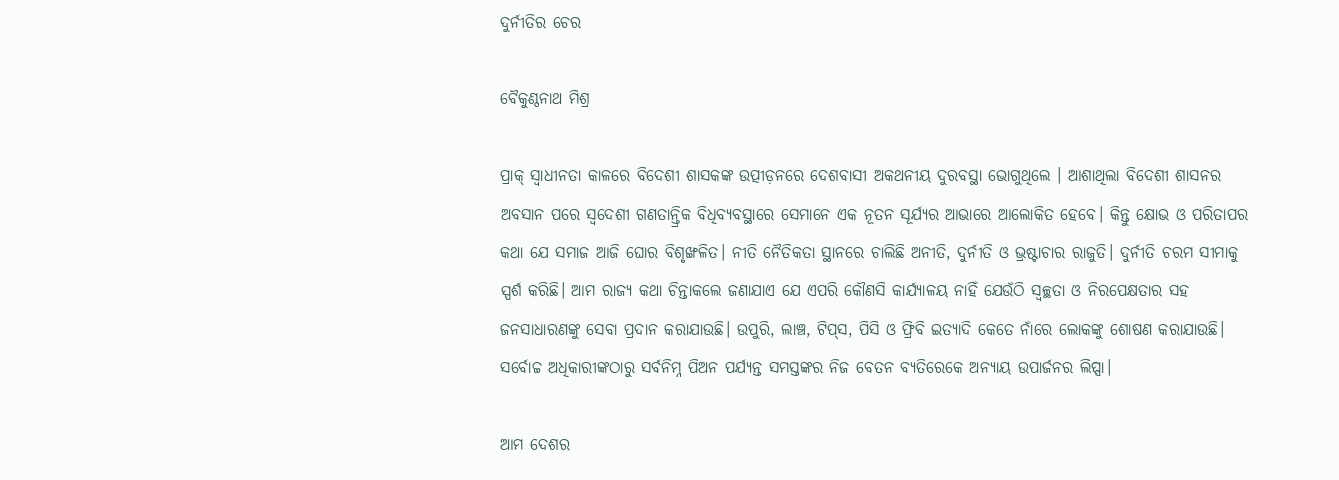ଦୁର୍ନୀତିର ଚେର

ବୈକୁଣ୍ଠନାଥ ମିଶ୍ର

ପ୍ରାକ୍‌ ସ୍ବାଧୀନତା କାଳରେ ବିଦେଶୀ ଶାସକଙ୍କ ଉତ୍ପୀଡ଼ନରେ ଦେଶବାସୀ ଅକଥନୀୟ ଦୁରବସ୍ଥା ଭୋଗୁଥିଲେ । ଆଶାଥିଲା ବିଦେଶୀ ଶାସନର ଅବସାନ ପରେ ସ୍ବଦେଶୀ ଗଣତାନ୍ତ୍ରିକ ବିଧିବ୍ୟବସ୍ଥାରେ ସେମାନେ ଏକ ନୂତନ ସୂର୍ଯ୍ୟର ଆଭାରେ ଆଲୋକିତ ହେବେ। କିନ୍ତୁ କ୍ଷୋଭ ଓ ପରିତାପର କଥା ଯେ ସମାଜ ଆଜି ଘୋର ବିଶୃଙ୍ଖଳିତ। ନୀତି ନୈତିକତା ସ୍ଥାନରେ ଚାଲିଛି ଅନୀତି, ଦୁର୍ନୀତି ଓ ଭ୍ରଷ୍ଟାଚାର ରାଜୁତି। ଦୁର୍ନୀତି ଚରମ ସୀମାକୁ ସ୍ପର୍ଶ କରିଛି। ଆମ ରାଜ୍ୟ କଥା ଚିନ୍ତାକଲେ ଜଣାଯାଏ ଯେ ଏପରି କୌଣସି କାର୍ଯ୍ୟାଳୟ ନାହିଁ ଯେଉଁଠି ସ୍ବଚ୍ଛତା ଓ ନିରପେକ୍ଷତାର ସହ ଜନସାଧାରଣଙ୍କୁ ସେବା ପ୍ରଦାନ କରାଯାଉଛି। ଉପୁରି, ଲାଞ୍ଚ, ଟିପ୍‌ସ, ପିସି ଓ ଫ୍ରିବି ଇତ୍ୟାଦି କେତେ ନାଁରେ ଲୋକଙ୍କୁ ଶୋଷଣ କରାଯାଉଛି। ସର୍ବୋଚ୍ଚ ଅଧିକାରୀଙ୍କଠାରୁ ସର୍ବନିମ୍ନ ପିଅନ ପର୍ଯ୍ୟନ୍ତ ସମସ୍ତଙ୍କର ନିଜ ବେତନ ବ୍ୟତିରେକେ ଅନ୍ୟାୟ ଉପାର୍ଜନର ଲିପ୍ସା।

ଆମ ଦେଶର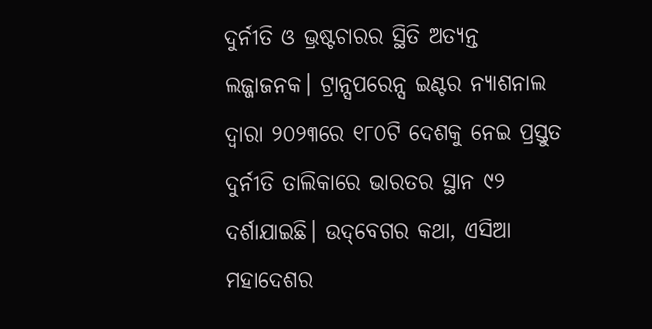ଦୁର୍ନୀତି ଓ ଭ୍ରଷ୍ଟଚାରର ସ୍ଥିତି ଅତ୍ୟନ୍ତ ଲଜ୍ଜାଜନକ। ଟ୍ରାନ୍ସପରେନ୍ସ ଇଣ୍ଟର ନ୍ୟାଶନାଲ ଦ୍ୱାରା ୨୦୨୩ରେ ୧୮୦ଟି ଦେଶକୁ ନେଇ ପ୍ରସ୍ତୁତ ଦୁର୍ନୀତି ତାଲିକାରେ ଭାରତର ସ୍ଥାନ ୯୨ ଦର୍ଶାଯାଇଛି। ଉଦ୍‌ବେଗର କଥା, ଏସିଆ ମହାଦେଶର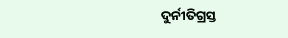ଦୁର୍ନୀତିଗ୍ରସ୍ତ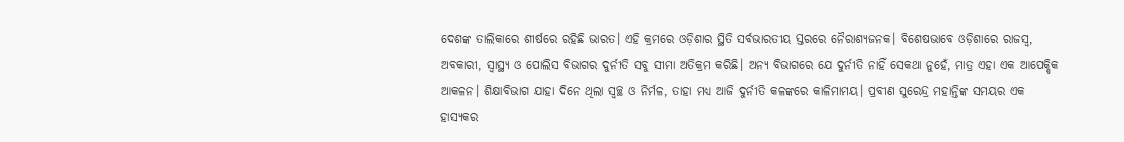ଦେଶଙ୍କ ତାଲିକାରେ ଶୀର୍ଷରେ ରହିଛି ଭାରତ। ଏହି କ୍ରମରେ ଓଡ଼ିଶାର ସ୍ଥିତି ସର୍ବଭାରତୀୟ ସ୍ତରରେ ନୈରାଶ୍ୟଜନକ। ବିଶେଷଭାବେ ଓଡ଼ିଶାରେ ରାଜସ୍ବ, ଅବକାରୀ, ସ୍ବାସ୍ଥ୍ୟ ଓ ପୋଲିସ ବିଭାଗର ଦୁର୍ନୀତି ସବୁ ସୀମା ଅତିକ୍ରମ କରିଛି। ଅନ୍ୟ ବିଭାଗରେ ଯେ ଦୁର୍ନୀତି ନାହିଁ ସେକଥା ନୁହେଁ, ମାତ୍ର ଏହା ଏକ ଆପେକ୍ଷିକ ଆକଳନ। ଶିକ୍ଷାବିଭାଗ ଯାହା ଦିନେ ଥିଲା ସ୍ବଚ୍ଛ ଓ ନିର୍ମଳ, ତାହା ମଧ୍ୟ ଆଜି ଦୁର୍ନୀତି କଳଙ୍କରେ କାଳିମାମୟ। ପ୍ରବୀଣ ସୁରେନ୍ଦ୍ର ମହାନ୍ତିଙ୍କ ସମୟର ଏକ ହାସ୍ୟକର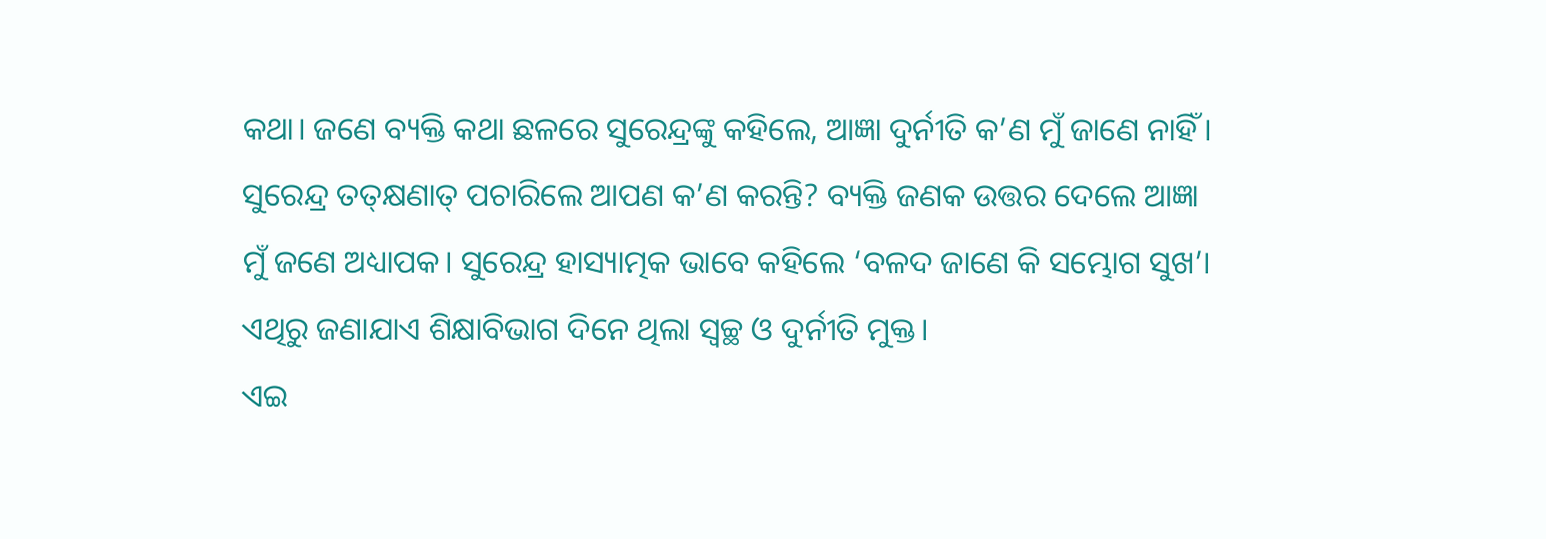କଥା। ଜଣେ ବ୍ୟକ୍ତି କଥା ଛଳରେ ସୁରେନ୍ଦ୍ରଙ୍କୁ କହିଲେ, ଆଜ୍ଞା ଦୁର୍ନୀତି କ’ଣ ମୁଁ ଜାଣେ ନାହିଁ। ସୁରେନ୍ଦ୍ର ତତ୍‌କ୍ଷଣାତ୍‌ ପଚାରିଲେ ଆପଣ କ’ଣ କରନ୍ତି? ବ୍ୟକ୍ତି ଜଣକ ଉତ୍ତର ଦେଲେ ଆଜ୍ଞା ମୁଁ ଜଣେ ଅଧ୍ୟାପକ। ସୁରେନ୍ଦ୍ର ହାସ୍ୟାତ୍ମକ ଭାବେ କହିଲେ ‘ବଳଦ ଜାଣେ କି ସମ୍ଭୋଗ ସୁଖ’। ଏଥିରୁ ଜଣାଯାଏ ଶିକ୍ଷାବିଭାଗ ଦିନେ ଥିଲା ସ୍ବଚ୍ଛ ଓ ଦୁର୍ନୀତି ମୁକ୍ତ।
ଏଇ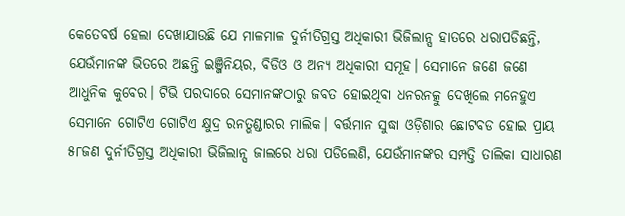କେତେବର୍ଷ ହେଲା ଦେଖାଯାଉଛି ଯେ ମାଳମାଳ ଦୁର୍ନୀତିଗ୍ରସ୍ତ ଅଧିକାରୀ ଭିଜିଲାନ୍ସ ହାତରେ ଧରାପଡିଛନ୍ତି, ଯେଉଁମାନଙ୍କ ଭିତରେ ଅଛନ୍ତି ଇଞ୍ଜିନିୟର, ବିଡିଓ ଓ ଅନ୍ୟ ଅଧିକାରୀ ସମୂହ। ସେମାନେ ଜଣେ ଜଣେ ଆଧୁନିକ କୁବେର। ଟିଭି ପରଦାରେ ସେମାନଙ୍କଠାରୁ ଜବତ ହୋଇଥିବା ଧନରନତ୍କୁ ଦେଖିଲେ ମନେହୁଏ ସେମାନେ ଗୋଟିଏ ଗୋଟିଏ କ୍ଷୁଦ୍ର ରନତ୍ଭଣ୍ଡାରର ମାଲିକ। ବର୍ତ୍ତମାନ ସୁଦ୍ଧା ଓଡ଼ିଶାର ଛୋଟବଡ ହୋଇ ପ୍ରାୟ ୫୮ଜଣ ଦୁର୍ନୀତିଗ୍ରସ୍ତ ଅଧିକାରୀ ଭିଜିଲାନ୍ସ ଜାଲରେ ଧରା ପଡିଲେଣି, ଯେଉଁମାନଙ୍କର ସମ୍ପତ୍ତି ତାଲିକା ସାଧାରଣ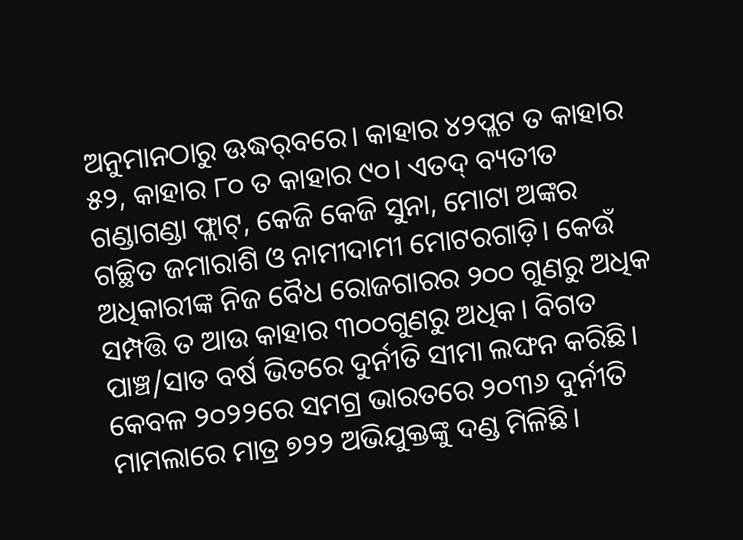ଅନୁମାନଠାରୁ ଊଦ୍ଧର୍‌ବରେ। କାହାର ୪୨ପ୍ଲଟ ତ କାହାର ୫୨, କାହାର ୮୦ ତ କାହାର ୯୦। ଏତଦ୍‌ ବ୍ୟତୀତ ଗଣ୍ଡାଗଣ୍ଡା ଫ୍ଲାଟ୍‌, କେଜି କେଜି ସୁନା, ମୋଟା ଅଙ୍କର ଗଚ୍ଛିତ ଜମାରାଶି ଓ ନାମୀଦାମୀ ମୋଟରଗାଡ଼ି। କେଉଁ ଅଧିକାରୀଙ୍କ ନିଜ ବୈଧ ରୋଜଗାରର ୨୦୦ ଗୁଣରୁ ଅଧିକ ସମ୍ପତ୍ତି ତ ଆଉ କାହାର ୩୦୦ଗୁଣରୁ ଅଧିକ। ବିଗତ ପାଞ୍ଚ/ସାତ ବର୍ଷ ଭିତରେ ଦୁର୍ନୀତି ସୀମା ଲଙ୍ଘନ କରିଛି। କେବଳ ୨୦୨୨ରେ ସମଗ୍ର ଭାରତରେ ୨୦୩୬ ଦୁର୍ନୀତି ମାମଲାରେ ମାତ୍ର ୭୨୨ ଅଭିଯୁକ୍ତଙ୍କୁ ଦଣ୍ଡ ମିଳିଛି।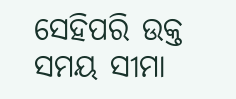ସେହିପରି ଉକ୍ତ ସମୟ ସୀମା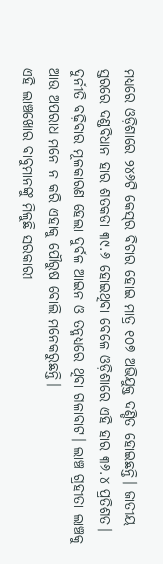ମଧ୍ୟରେ ଓଡ଼ିଶାରେ ୨୪୬ଟି କେସ୍‌ର ବିଚାର ହୋଇ ମାତ୍ର ୧୦୭ ଅଭିଯୁକ୍ତ ଦଣ୍ଡିତ ହୋଇଛନ୍ତି। ଜାତୀୟ ସ୍ତରରେ ଦଣ୍ଡବିଧାନ ହାର ଶତକଡା ୩୯.୬ ହୋଇଥିବା ବେଳେ ଓଡ଼ିଶାରେ ଏହି ହାର ୩୬.୪ ପ୍ରତିଶତ। ଦୁର୍ନୀତି ବଢ଼ିବାର ମୂଳକାରଣ ହେଲା ଦୁର୍ବଳ ଆଇନ ଓ ତନ୍ମଧ୍ୟରେ ଥିବା ଗଳାବାଟ। ଲାଞ୍ଚ ଗ୍ରହୀତା ଲାଞ୍ଚକୁ ଆଉ ଅପରାଧ ମନେ ନ କରି ଏହାକୁ ପୌରୁଷ ବୋଲି ମନେକରୁଛନ୍ତି।
ଏହି ଲାଞ୍ଚଖୋର ବାବୁମାନଙ୍କୁ ମିଳୁଛି ସରକାରୀ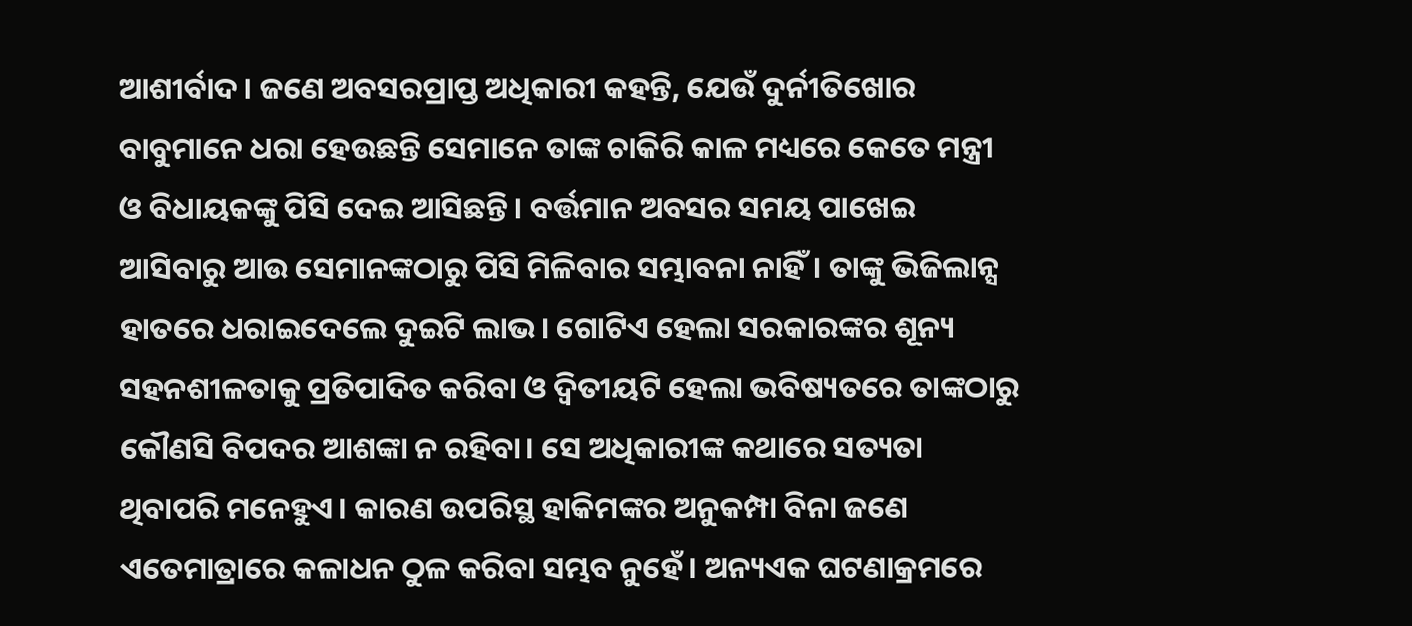ଆଶୀର୍ବାଦ। ଜଣେ ଅବସରପ୍ରାପ୍ତ ଅଧିକାରୀ କହନ୍ତି, ଯେଉଁ ଦୁର୍ନୀତିଖୋର ବାବୁମାନେ ଧରା ହେଉଛନ୍ତି ସେମାନେ ତାଙ୍କ ଚାକିରି କାଳ ମଧ୍ୟରେ କେତେ ମନ୍ତ୍ରୀ ଓ ବିଧାୟକଙ୍କୁ ପିସି ଦେଇ ଆସିଛନ୍ତି। ବର୍ତ୍ତମାନ ଅବସର ସମୟ ପାଖେଇ ଆସିବାରୁ ଆଉ ସେମାନଙ୍କଠାରୁ ପିସି ମିଳିବାର ସମ୍ଭାବନା ନାହିଁ। ତାଙ୍କୁ ଭିଜିଲାନ୍ସ ହାତରେ ଧରାଇଦେଲେ ଦୁଇଟି ଲାଭ। ଗୋଟିଏ ହେଲା ସରକାରଙ୍କର ଶୂନ୍ୟ ସହନଶୀଳତାକୁ ପ୍ରତିପାଦିତ କରିବା ଓ ଦ୍ୱିତୀୟଟି ହେଲା ଭବିଷ୍ୟତରେ ତାଙ୍କଠାରୁ କୌଣସି ବିପଦର ଆଶଙ୍କା ନ ରହିବା। ସେ ଅଧିକାରୀଙ୍କ କଥାରେ ସତ୍ୟତା ଥିବାପରି ମନେହୁଏ। କାରଣ ଉପରିସ୍ଥ ହାକିମଙ୍କର ଅନୁକମ୍ପା ବିନା ଜଣେ ଏତେମାତ୍ରାରେ କଳାଧନ ଠୁଳ କରିବା ସମ୍ଭବ ନୁହେଁ। ଅନ୍ୟଏକ ଘଟଣାକ୍ରମରେ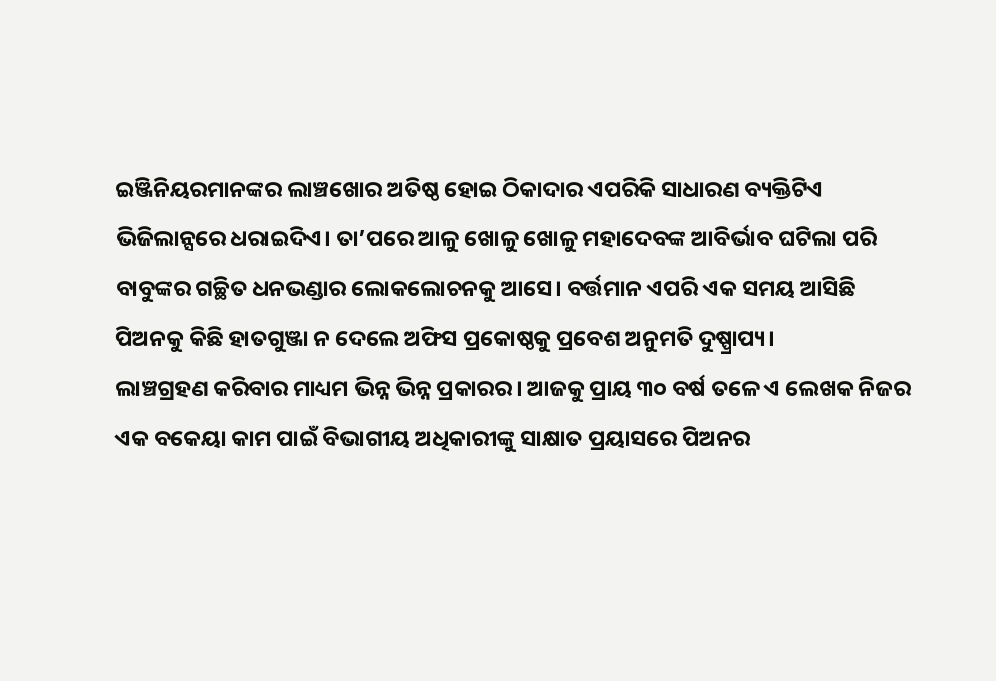ଇଞ୍ଜିନିୟରମାନଙ୍କର ଲାଞ୍ଚଖୋର ଅତିଷ୍ଠ ହୋଇ ଠିକାଦାର ଏପରିକି ସାଧାରଣ ବ୍ୟକ୍ତିଟିଏ ଭିଜିଲାନ୍ସରେ ଧରାଇଦିଏ। ତା’ପରେ ଆଳୁ ଖୋଳୁ ଖୋଳୁ ମହାଦେବଙ୍କ ଆବିର୍ଭାବ ଘଟିଲା ପରି ବାବୁଙ୍କର ଗଚ୍ଛିତ ଧନଭଣ୍ଡାର ଲୋକଲୋଚନକୁ ଆସେ। ବର୍ତ୍ତମାନ ଏପରି ଏକ ସମୟ ଆସିଛି ପିଅନକୁ କିଛି ହାତଗୁଞ୍ଜା ନ ଦେଲେ ଅଫିସ ପ୍ରକୋଷ୍ଠକୁ ପ୍ରବେଶ ଅନୁମତି ଦୁଷ୍ପ୍ରାପ୍ୟ।
ଲାଞ୍ଚଗ୍ରହଣ କରିବାର ମାଧ୍ୟମ ଭିନ୍ନ ଭିନ୍ନ ପ୍ରକାରର। ଆଜକୁ ପ୍ରାୟ ୩୦ ବର୍ଷ ତଳେ ଏ ଲେଖକ ନିଜର ଏକ ବକେୟା କାମ ପାଇଁ ବିଭାଗୀୟ ଅଧିକାରୀଙ୍କୁ ସାକ୍ଷାତ ପ୍ରୟାସରେ ପିଅନର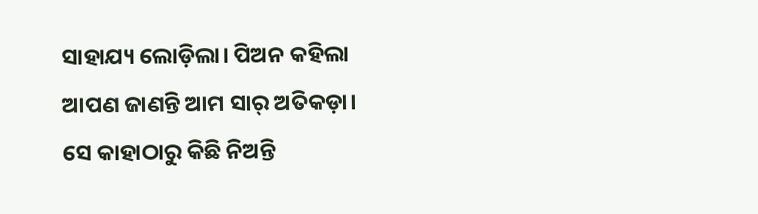ସାହାଯ୍ୟ ଲୋଡ଼ିଲା। ପିଅନ କହିଲା ଆପଣ ଜାଣନ୍ତି ଆମ ସାର୍‌ ଅତିକଡ଼ା। ସେ କାହାଠାରୁ କିଛି ନିଅନ୍ତି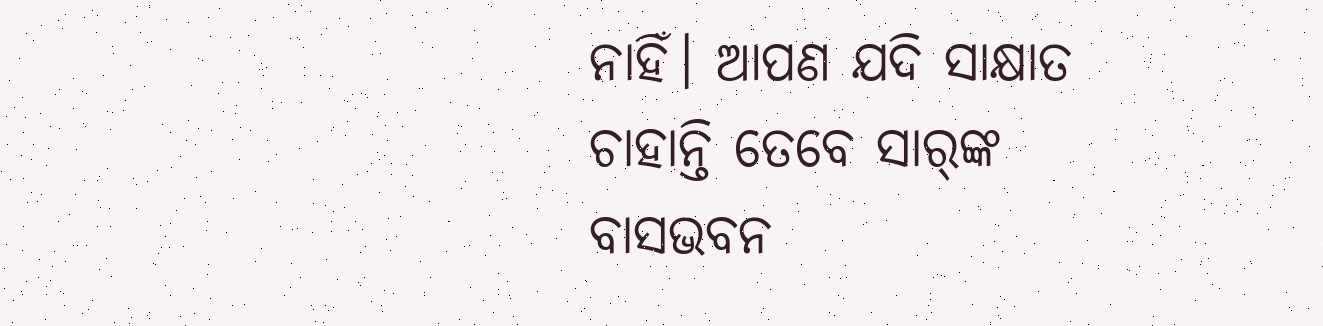ନାହିଁ। ଆପଣ ଯଦି ସାକ୍ଷାତ ଚାହାନ୍ତି ତେବେ ସାର୍‌ଙ୍କ ବାସଭବନ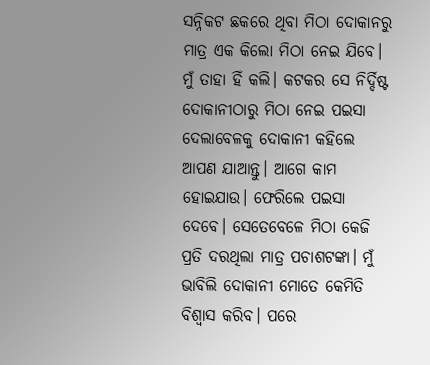ସନ୍ନିକଟ ଛକରେ ଥିବା ମିଠା ଦୋକାନରୁ ମାତ୍ର ଏକ କିଲୋ ମିଠା ନେଇ ଯିବେ। ମୁଁ ତାହା ହିଁ କଲି। କଟକର ସେ ନିର୍ଦ୍ଦିଷ୍ଟ ଦୋକାନୀଠାରୁ ମିଠା ନେଇ ପଇସା ଦେଲାବେଳକୁ ଦୋକାନୀ କହିଲେ ଆପଣ ଯାଆନ୍ତୁ। ଆଗେ କାମ ହୋଇଯାଉ। ଫେରିଲେ ପଇସା ଦେବେ। ସେତେବେଳେ ମିଠା କେଜି ପ୍ରତି ଦରଥିଲା ମାତ୍ର ପଚାଶଟଙ୍କା। ମୁଁ ଭାବିଲି ଦୋକାନୀ ମୋତେ କେମିତି ବିଶ୍ୱାସ କରିବ। ପରେ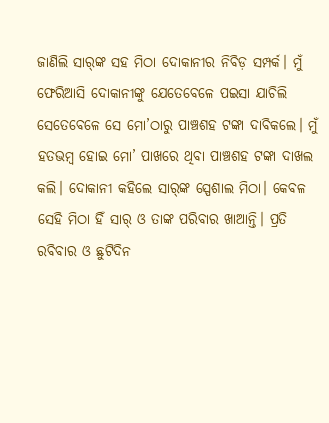ଜାଣିଲି ସାର୍‌ଙ୍କ ସହ ମିଠା ଦୋକାନୀର ନିବିଡ଼ ସମ୍ପର୍କ। ମୁଁ ଫେରିଆସି ଦୋକାନୀଙ୍କୁ ଯେତେବେଳେ ପଇସା ଯାଚିଲି ସେତେବେଳେ ସେ ମୋ’ଠାରୁ ପାଞ୍ଚଶହ ଟଙ୍କା ଦାବିକଲେ। ମୁଁ ହତଭମ୍ବ ହୋଇ ମୋ’ ପାଖରେ ଥିବା ପାଞ୍ଚଶହ ଟଙ୍କା ଦାଖଲ କଲି। ଦୋକାନୀ କହିଲେ ସାର୍‌ଙ୍କ ସ୍ପେଶାଲ ମିଠା। କେବଳ ସେହି ମିଠା ହିଁ ସାର୍‌ ଓ ତାଙ୍କ ପରିବାର ଖାଆନ୍ତି। ପ୍ରତି ରବିବାର ଓ ଛୁଟିଦିନ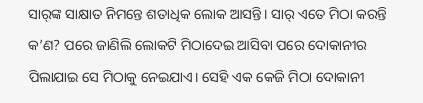ସାର୍‌ଙ୍କ ସାକ୍ଷାତ ନିମନ୍ତେ ଶତାଧିକ ଲୋକ ଆସନ୍ତି। ସାର୍‌ ଏତେ ମିଠା କରନ୍ତି କ’ଣ? ପରେ ଜାଣିଲି ଲୋକଟି ମିଠାଦେଇ ଆସିବା ପରେ ଦୋକାନୀର ପିଲାଯାଇ ସେ ମିଠାକୁ ନେଇଯାଏ। ସେହି ଏକ କେଜି ମିଠା ଦୋକାନୀ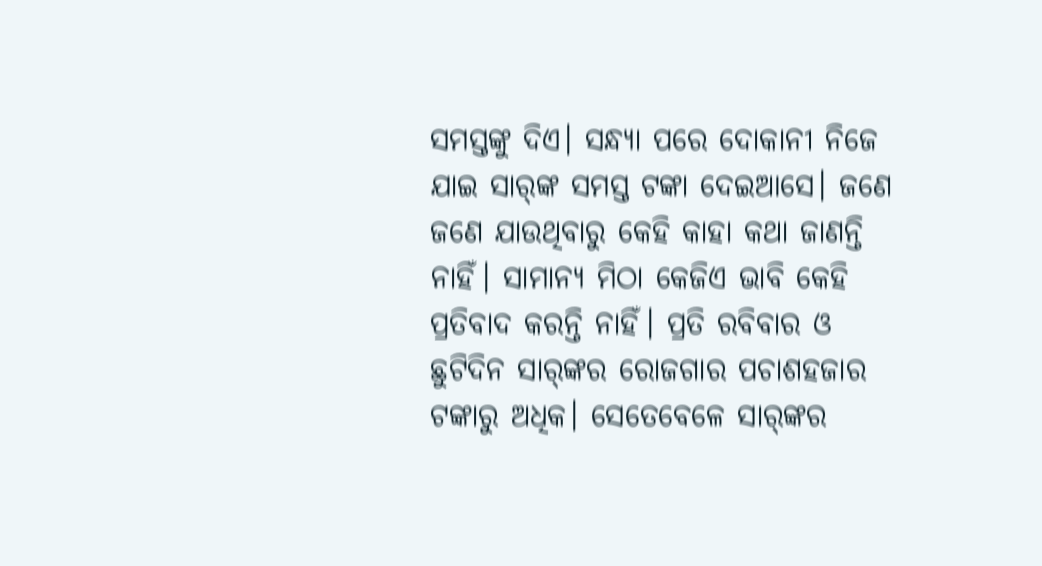ସମସ୍ତଙ୍କୁ ଦିଏ। ସନ୍ଧ୍ୟା ପରେ ଦୋକାନୀ ନିଜେ ଯାଇ ସାର୍‌ଙ୍କ ସମସ୍ତ ଟଙ୍କା ଦେଇଆସେ। ଜଣେ ଜଣେ ଯାଉଥିବାରୁ କେହି କାହା କଥା ଜାଣନ୍ତି ନାହିଁ। ସାମାନ୍ୟ ମିଠା କେଜିଏ ଭାବି କେହି ପ୍ରତିବାଦ କରନ୍ତି ନାହିଁ। ପ୍ରତି ରବିବାର ଓ ଛୁଟିଦିନ ସାର୍‌ଙ୍କର ରୋଜଗାର ପଚାଶହଜାର ଟଙ୍କାରୁ ଅଧିକ। ସେତେବେଳେ ସାର୍‌ଙ୍କର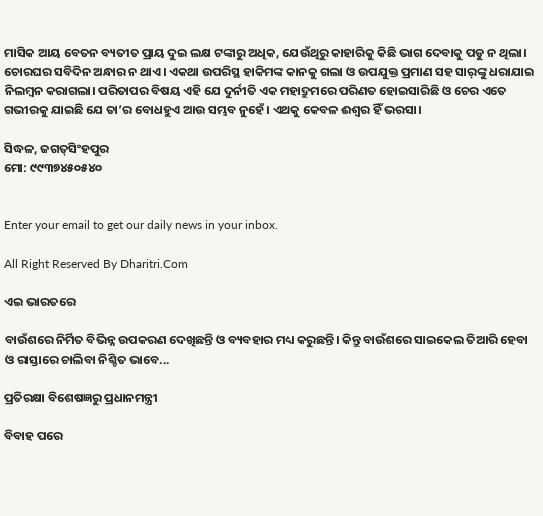ମାସିକ ଆୟ ବେତନ ବ୍ୟତୀତ ପ୍ରାୟ ଦୁଇ ଲକ୍ଷ ଟଙ୍କାରୁ ଅଧିକ, ଯେଉଁଥିରୁ କାହାରିକୁ କିଛି ଭାଗ ଦେବାକୁ ପଡୁ ନ ଥିଲା। ଚୋରଘର ସବିଦିନ ଅନ୍ଧାର ନ ଥାଏ। ଏକଥା ଉପରିସ୍ଥ ହାକିମଙ୍କ କାନକୁ ଗଲା ଓ ଉପଯୁକ୍ତ ପ୍ରମାଣ ସହ ସାର୍‌ଙ୍କୁ ଧରାଯାଇ ନିଲମ୍ବନ କରାଗଲା। ପରିତାପର ବିଷୟ ଏହି ଯେ ଦୁର୍ନୀତି ଏକ ମହାଦ୍ରୁମରେ ପରିଣତ ହୋଇସାରିଛି ଓ ଚେର ଏତେ ଗଭୀରକୁ ଯାଇଛି ଯେ ତା’ର ବୋଧହୁଏ ଆଉ ସମ୍ଭବ ନୁହେଁ। ଏଥକୁ କେବଳ ଈଶ୍ୱର ହିଁ ଭରସା।

ସିଦ୍ଧଳ, ଜଗତ୍‌ସିଂହପୁର
ମୋ: ୯୯୩୭୪୫୦୫୪୦


Enter your email to get our daily news in your inbox.

All Right Reserved By Dharitri.Com

ଏଇ ଭାରତରେ

ବାଉଁଶରେ ନିର୍ମିତ ବିଭିନ୍ନ ଉପକରଣ ଦେଖିଛନ୍ତି ଓ ବ୍ୟବହାର ମଧ୍ୟ କରୁଛନ୍ତି। କିନ୍ତୁ ବାଉଁଶରେ ସାଇକେଲ ତିଆରି ହେବା ଓ ରାସ୍ତାରେ ଚାଲିବା ନିଶ୍ଚିତ ଭାବେ...

ପ୍ରତିରକ୍ଷା ବିଶେଷଜ୍ଞରୁ ପ୍ରଧାନମନ୍ତ୍ରୀ

ବିବାହ ପରେ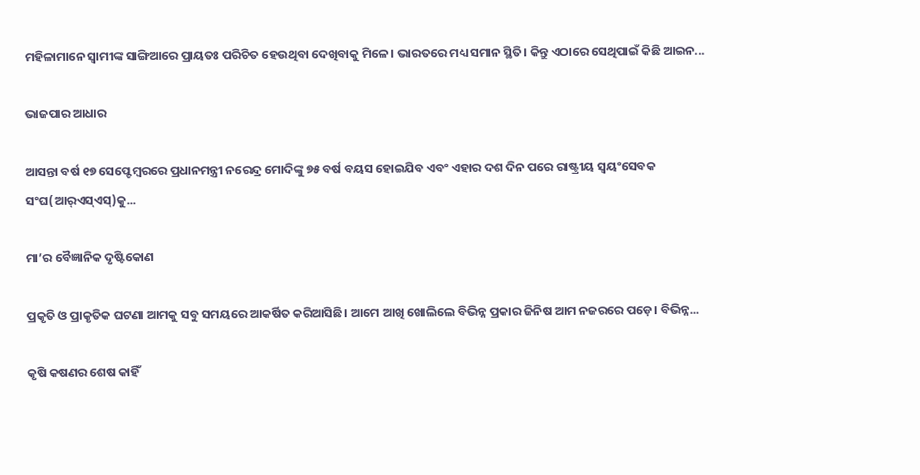ମହିଳାମାନେ ସ୍ବାମୀଙ୍କ ସାଙ୍ଗିଆରେ ପ୍ରାୟତଃ ପରିଚିତ ହେଉଥିବା ଦେଖିବାକୁ ମିଳେ। ଭାରତରେ ମଧ୍ୟ ସମାନ ସ୍ଥିତି। କିନ୍ତୁ ଏଠାରେ ସେଥିପାଇଁ କିଛି ଆଇନ...

ଭାଜପାର ଆଧାର

ଆସନ୍ତା ବର୍ଷ ୧୭ ସେପ୍ଟେମ୍ବରରେ ପ୍ରଧାନମନ୍ତ୍ରୀ ନରେନ୍ଦ୍ର ମୋଦିଙ୍କୁ ୭୫ ବର୍ଷ ବୟସ ହୋଇଯିବ ଏବଂ ଏହାର ଦଶ ଦିନ ପରେ ରାଷ୍ଟ୍ରୀୟ ସ୍ବୟଂସେବକ ସଂଘ(ଆର୍‌ଏସ୍‌ଏସ୍‌)କୁ...

ମା’ର ବୈଜ୍ଞାନିକ ଦୃଷ୍ଟିକୋଣ

ପ୍ରକୃତି ଓ ପ୍ରାକୃତିକ ଘଟଣା ଆମକୁ ସବୁ ସମୟରେ ଆକର୍ଷିତ କରିଆସିଛି। ଆମେ ଆଖି ଖୋଲିଲେ ବିଭିନ୍ନ ପ୍ରକାର ଜିନିଷ ଆମ ନଜରରେ ପଡ଼େ। ବିଭିନ୍ନ...

କୃଷି କଷଣର ଶେଷ କାହିଁ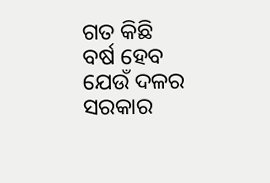ଗତ କିଛି ବର୍ଷ ହେବ ଯେଉଁ ଦଳର ସରକାର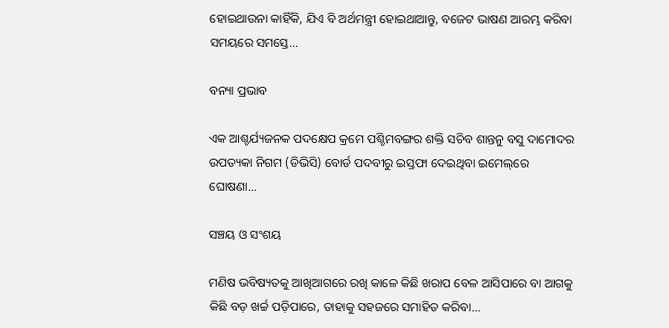ହୋଇଥାଉନା କାହିଁକି, ଯିଏ ବି ଅର୍ଥମନ୍ତ୍ରୀ ହୋଇଥାଆନ୍ତୁ, ବଜେଟ ଭାଷଣ ଆରମ୍ଭ କରିବା ସମୟରେ ସମସ୍ତେ...

ବନ୍ୟା ପ୍ରଭାବ

ଏକ ଆଶ୍ଚର୍ଯ୍ୟଜନକ ପଦକ୍ଷେପ କ୍ରମେ ପଶ୍ଚିମବଙ୍ଗର ଶକ୍ତି ସଚିବ ଶାନ୍ତନୁ ବସୁ ଦାମୋଦର ଉପତ୍ୟକା ନିଗମ (ଡିଭିସି) ବୋର୍ଡ ପଦବୀରୁ ଇସ୍ତଫା ଦେଇଥିବା ଇମେଲ୍‌ରେ ଘୋଷଣା...

ସଞ୍ଚୟ ଓ ସଂଶୟ

ମଣିଷ ଭବିଷ୍ୟତକୁ ଆଖିଆଗରେ ରଖି କାଳେ କିଛି ଖରାପ ବେଳ ଆସିପାରେ ବା ଆଗକୁ କିଛି ବଡ଼ ଖର୍ଚ୍ଚ ପଡ଼ିପାରେ, ତାହାକୁ ସହଜରେ ସମାହିତ କରିବା...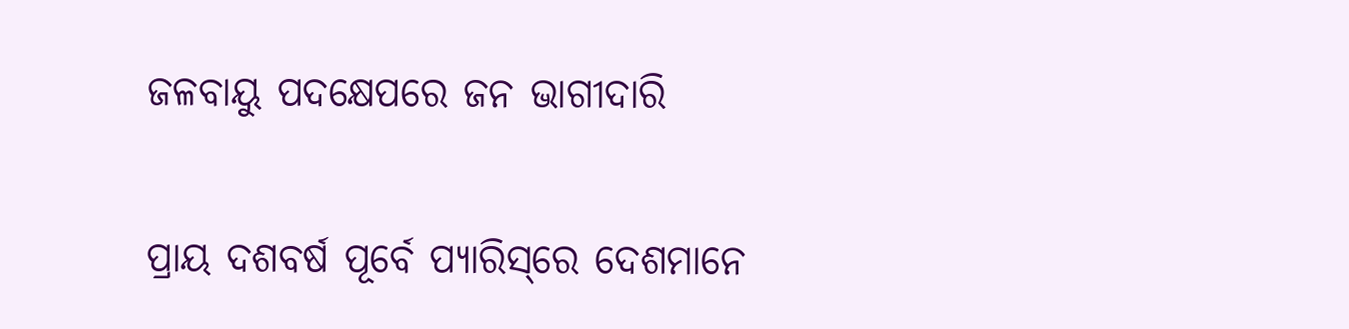ଜଳବାୟୁ ପଦକ୍ଷେପରେ ଜନ ଭାଗୀଦାରି

ପ୍ରାୟ ଦଶବର୍ଷ ପୂର୍ବେ ପ୍ୟାରିସ୍‌ରେ ଦେଶମାନେ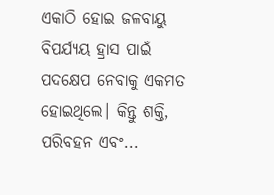ଏକାଠି ହୋଇ ଜଳବାୟୁ ବିପର୍ଯ୍ୟୟ ହ୍ରାସ ପାଇଁ ପଦକ୍ଷେପ ନେବାକୁ ଏକମତ ହୋଇଥିଲେ। କିନ୍ତୁ ଶକ୍ତି, ପରିବହନ ଏବଂ...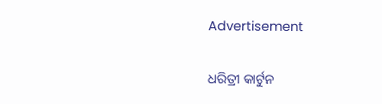Advertisement

ଧରିତ୍ରୀ କାର୍ଟୁନ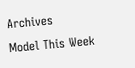Archives
Model This Week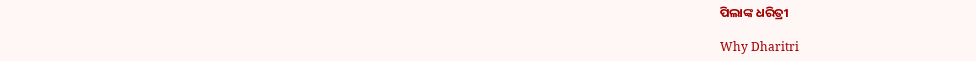ପିଲାଙ୍କ ଧରିତ୍ରୀ

Why Dharitri